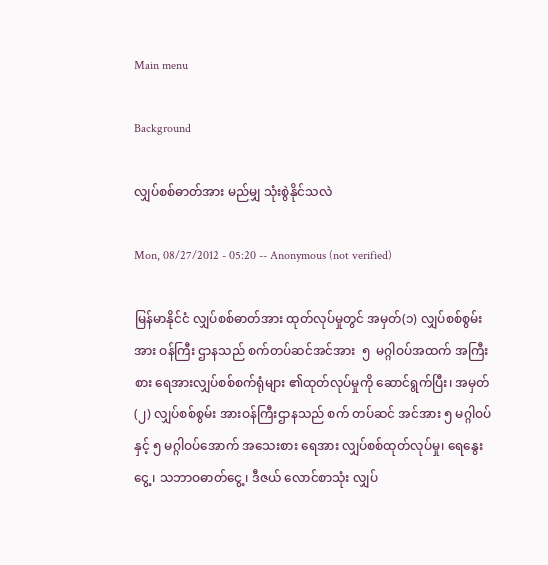Main menu

Background

လျှပ်စစ်ဓာတ်အား မည်မျှ သုံးစွဲနိုင်သလဲ

Mon, 08/27/2012 - 05:20 -- Anonymous (not verified)

မြန်မာနိုင်ငံ လျှပ်စစ်ဓာတ်အား ထုတ်လုပ်မှုတွင် အမှတ်(၁) လျှပ်စစ်စွမ်းအား ဝန်ကြီး ဌာနသည် စက်တပ်ဆင်အင်အား  ၅  မဂ္ဂါဝပ်အထက် အကြီးစား ရေအားလျှပ်စစ်စက်ရုံများ ၏ထုတ်လုပ်မှုကို ဆောင်ရွက်ပြီး၊ အမှတ် (၂) လျှပ်စစ်စွမ်း အားဝန်ကြီးဌာနသည် စက် တပ်ဆင် အင်အား ၅ မဂ္ဂါဝပ်နှင့် ၅ မဂ္ဂါဝပ်အောက် အသေးစား ရေအား လျှပ်စစ်ထုတ်လုပ်မှု၊ ရေနွေးငွေ့၊ သဘာဝဓာတ်ငွေ့၊ ဒီဇယ် လောင်စာသုံး လျှပ်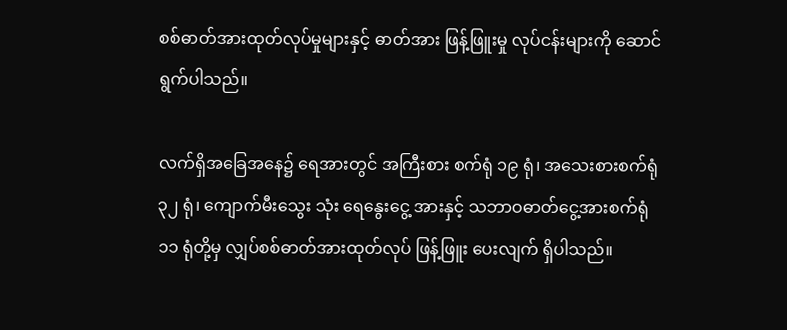စစ်ဓာတ်အားထုတ်လုပ်မှုများနှင့် ဓာတ်အား ဖြန့်ဖြူးမှု လုပ်ငန်းများကို ဆောင်ရွက်ပါသည်။

လက်ရှိအခြေအနေ၌ ရေအားတွင် အကြီးစား စက်ရုံ ၁၉ ရုံ၊ အသေးစားစက်ရုံ ၃၂ ရုံ၊ ကျောက်မီးသွေး သုံး ရေနွေးငွေ့ အားနှင့် သဘာဝဓာတ်ငွေ့အားစက်ရုံ ၁၁ ရုံတို့မှ လျှပ်စစ်ဓာတ်အားထုတ်လုပ် ဖြန့်ဖြူး ပေးလျက် ရှိပါသည်။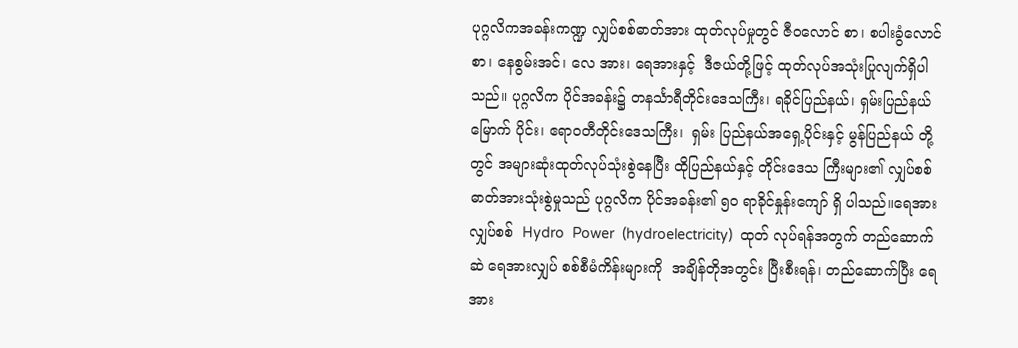ပုဂ္ဂလိကအခန်းကဏ္ဍ လျှပ်စစ်ဓာတ်အား ထုတ်လုပ်မှုတွင် ဇီဝလောင် စာ၊ စပါးခွံလောင်စာ၊ နေစွမ်းအင်၊ လေ အား၊ ရေအားနှင့်  ဒီဇယ်တို့ဖြင့် ထုတ်လုပ်အသုံးပြုလျက်ရှိပါသည်။ ပုဂ္ဂလိက ပိုင်အခန်း၌ တနင်္သာရီတိုင်းဒေသကြီး၊ ရခိုင်ပြည်နယ်၊ ရှမ်းပြည်နယ်မြောက် ပိုင်း၊ ဧရာဝတီတိုင်းဒေသကြီး၊  ရှမ်း ပြည်နယ်အရှေ့ပိုင်းနှင့် မွန်ပြည်နယ် တို့တွင် အများဆုံးထုတ်လုပ်သုံးစွဲနေပြီး ထိုပြည်နယ်နှင့် တိုင်းဒေသ ကြီးများ၏ လျှပ်စစ်ဓာတ်အားသုံးစွဲမှုသည် ပုဂ္ဂလိက ပိုင်အခန်း၏ ၅၀ ရာခိုင်နှုန်းကျော် ရှိ ပါသည်။ရေအားလျှပ်စစ်  Hydro  Power  (hydroelectricity)  ထုတ် လုပ်ရန်အတွက် တည်ဆောက်ဆဲ ရေအားလျှပ် စစ်စီမံကိန်းများကို  အချိန်တိုအတွင်း ပြီးစီးရန်၊ တည်ဆောက်ပြီး ရေအား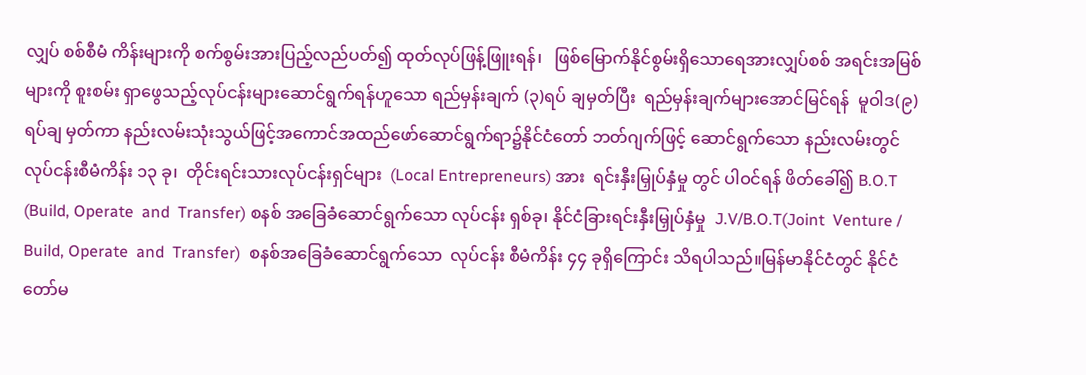လျှပ် စစ်စီမံ ကိန်းများကို စက်စွမ်းအားပြည့်လည်ပတ်၍ ထုတ်လုပ်ဖြန့်ဖြူးရန်၊   ဖြစ်မြောက်နိုင်စွမ်းရှိသောရေအားလျှပ်စစ် အရင်းအမြစ်များကို စူးစမ်း ရှာဖွေသည့်လုပ်ငန်းများဆောင်ရွက်ရန်ဟူသော ရည်မှန်းချက် (၃)ရပ် ချမှတ်ပြီး  ရည်မှန်းချက်များအောင်မြင်ရန်  မူဝါဒ(၉) ရပ်ချ မှတ်ကာ နည်းလမ်းသုံးသွယ်ဖြင့်အကောင်အထည်ဖော်ဆောင်ရွက်ရာ၌နိုင်ငံတော် ဘတ်ဂျက်ဖြင့် ဆောင်ရွက်သော နည်းလမ်းတွင် လုပ်ငန်းစီမံကိန်း ၁၃ ခု၊  တိုင်းရင်းသားလုပ်ငန်းရှင်များ  (Local Entrepreneurs) အား  ရင်းနှီးမြှုပ်နှံမှု တွင် ပါဝင်ရန် ဖိတ်ခေါ်၍ B.O.T (Build, Operate  and  Transfer) စနစ် အခြေခံဆောင်ရွက်သော လုပ်ငန်း ရှစ်ခု၊ နိုင်ငံခြားရင်းနှီးမြှုပ်နှံမှု  J.V/B.O.T(Joint  Venture / Build, Operate  and  Transfer)  စနစ်အခြေခံဆောင်ရွက်သော  လုပ်ငန်း စီမံကိန်း ၄၄ ခုရှိကြောင်း သိရပါသည်။မြန်မာနိုင်ငံတွင် နိုင်ငံတော်မ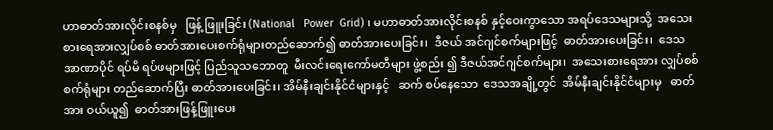ဟာဓာတ်အားလိုင်းစနစ်မှ   ဖြန့် ဖြူးခြင်း (National   Power  Grid) ၊ မဟာဓာတ်အားလိုင်းစနစ် နှင့်ဝေးကွာသော အရပ်ဒေသများသို့  အသေးစားရေအားလျှပ်စစ် ဓာတ်အားပေးစက်ရုံများတည်ဆောက်၍ ဓာတ်အားပေးခြင်း၊  ဒီဇယ် အင်ဂျင်စက်များဖြင့်  ဓာတ်အားပေးခြင်း၊  ဒေသအာဏာပိုင် ရပ်မိ ရပ်ဖများဖြင့် ပြည်သူသဘောတူ  မီးလင်းရေးကော်မတီများ ဖွဲ့စည်း ၍ ဒီဇယ်အင်ဂျင်စက်များ၊  အသေးစားရေအား လျှပ်စစ်စက်ရုံများ တည်ဆောက်ပြီး ဓာတ်အားပေးခြင်း၊ အိမ်နီးချင်းနိုင်ငံများနှင့်   ဆက် စပ်နေသော  ဒေသအချို့တွင်  အိမ်နီးချင်းနိုင်ငံများမှ   ဓာတ်အား ဝယ်ယူ၍  ဓာတ်အားဖြန့်ဖြူးပေး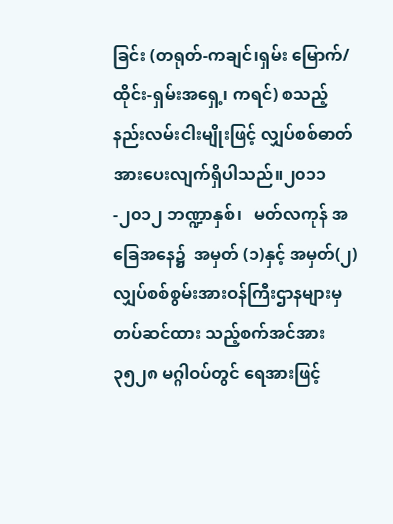ခြင်း (တရုတ်-ကချင်၊ရှမ်း မြောက်/ ထိုင်း-ရှမ်းအရှေ့၊ ကရင်) စသည့် နည်းလမ်းငါးမျိုးဖြင့် လျှပ်စစ်ဓာတ် အားပေးလျက်ရှိပါသည်။၂၀၁၁-၂၀၁၂ ဘဏ္ဍာနှစ်၊   မတ်လကုန် အခြေအနေ၌  အမှတ် (၁)နှင့် အမှတ်(၂) လျှပ်စစ်စွမ်းအားဝန်ကြီးဌာနများမှ  တပ်ဆင်ထား သည့်စက်အင်အား ၃၅၂၈ မဂ္ဂါဝပ်တွင် ရေအားဖြင့်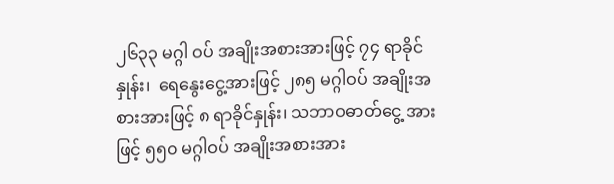၂၆၃၃ မဂ္ဂါ ဝပ် အချိုးအစားအားဖြင့် ၇၄ ရာခိုင်နှုန်း၊  ရေနွေးငွေ့အားဖြင့် ၂၈၅ မဂ္ဂါဝပ် အချိုးအစားအားဖြင့် ၈ ရာခိုင်နှုန်း၊ သဘာဝဓာတ်ငွေ့ အားဖြင့် ၅၅၀ မဂ္ဂါဝပ် အချိုးအစားအား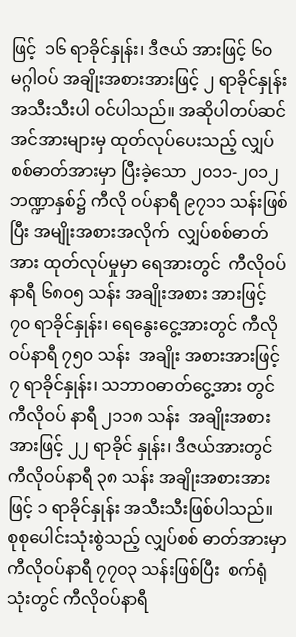ဖြင့်  ၁၆ ရာခိုင်နှုန်း၊ ဒီဇယ် အားဖြင့် ၆၀ မဂ္ဂါဝပ် အချိုးအစားအားဖြင့် ၂ ရာခိုင်နှုန်း  အသီးသီးပါ ဝင်ပါသည်။ အဆိုပါတပ်ဆင်အင်အားများမှ ထုတ်လုပ်ပေးသည့် လျှပ်စစ်ဓာတ်အားမှာ ပြီးခဲ့သော ၂၀၁၁-၂၀၁၂ ဘဏ္ဍာနှစ်၌ ကီလို ဝပ်နာရီ ၉၇၁၁ သန်းဖြစ်ပြီး အမျိုးအစားအလိုက်  လျှပ်စစ်ဓာတ်အား ထုတ်လုပ်မှုမှာ ရေအားတွင်  ကီလိုဝပ်နာရီ ၆၈၀၅ သန်း အချိုးအစား အားဖြင့် ၇၀ ရာခိုင်နှုန်း၊ ရေနွေးငွေ့အားတွင် ကီလိုဝပ်နာရီ ၇၅၀ သန်း  အချိုး အစားအားဖြင့် ၇ ရာခိုင်နှုန်း၊ သဘာဝဓာတ်ငွေ့အား တွင် ကီလိုဝပ် နာရီ ၂၁၁၈ သန်း  အချိုးအစားအားဖြင့် ၂၂ ရာခိုင် နှုန်း၊ ဒီဇယ်အားတွင် ကီလိုဝပ်နာရီ ၃၈ သန်း အချိုးအစားအားဖြင့် ၁ ရာခိုင်နှုန်း အသီးသီးဖြစ်ပါသည်။  စုစုပေါင်းသုံးစွဲသည့် လျှပ်စစ် ဓာတ်အားမှာ ကီလိုဝပ်နာရီ ၇၇၀၃ သန်းဖြစ်ပြီး  စက်ရုံသုံးတွင် ကီလိုဝပ်နာရီ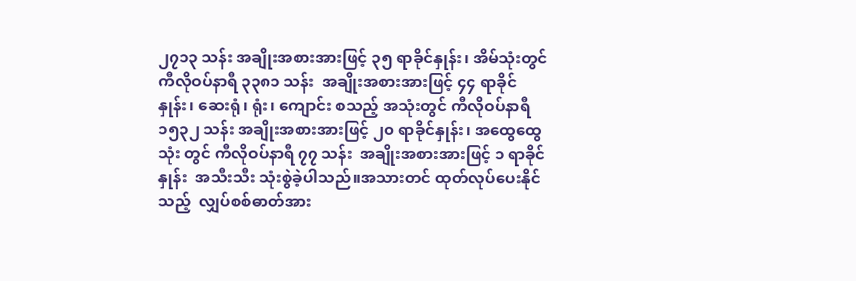၂၇၁၃ သန်း အချိုးအစားအားဖြင့် ၃၅ ရာခိုင်နှုန်း၊ အိမ်သုံးတွင် ကီလိုဝပ်နာရီ ၃၃၈၁ သန်း  အချိုးအစားအားဖြင့် ၄၄ ရာခိုင်နှုန်း၊ ဆေးရုံ၊ ရုံး၊ ကျောင်း စသည့် အသုံးတွင် ကီလိုဝပ်နာရီ ၁၅၃၂ သန်း အချိုးအစားအားဖြင့် ၂၀ ရာခိုင်နှုန်း၊ အထွေထွေသုံး တွင် ကီလိုဝပ်နာရီ ၇၇ သန်း  အချိုးအစားအားဖြင့် ၁ ရာခိုင်နှုန်း  အသီးသီး သုံးစွဲခဲ့ပါသည်။အသားတင် ထုတ်လုပ်ပေးနိုင်သည့်  လျှပ်စစ်ဓာတ်အား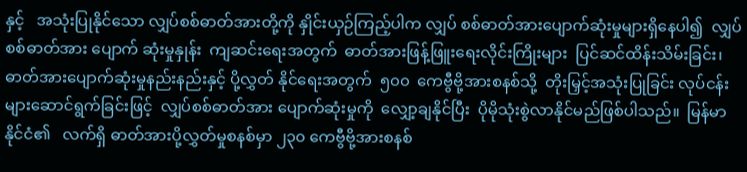နှင့်   အသုံးပြုနိုင်သော လျှပ်စစ်ဓာတ်အားတို့ကို နှိုင်းယှဉ်ကြည့်ပါက လျှပ် စစ်ဓာတ်အားပျောက်ဆုံးမှုများရှိနေပါ၍  လျှပ်စစ်ဓာတ်အား ပျောက် ဆုံးမှုနှုန်း  ကျဆင်းရေးအတွက်  ဓာတ်အားဖြန့်ဖြူးရေးလိုင်းကြိုးများ  ပြင်ဆင်ထိန်းသိမ်းခြင်း၊ ဓာတ်အားပျောက်ဆုံးမှုနည်းနည်းနှင့် ပို့လွှတ် နိုင်ရေးအတွက်  ၅၀၀  ကေဗွီဗို့အားစနစ်သို့  တိုးမြှင့်အသုံးပြုခြင်း လုပ်ငန်းများဆောင်ရွက်ခြင်းဖြင့်  လျှပ်စစ်ဓာတ်အား ပျောက်ဆုံးမှုကို  လျှော့ချနိုင်ပြီး  ပိုမိုသုံးစွဲလာနိုင်မည်ဖြစ်ပါသည်။  မြန်မာနိုင်ငံ၏   လက်ရှိ ဓာတ်အားပို့လွှတ်မှုစနစ်မှာ ၂၃၀ ကေဗွီဗို့အားစနစ်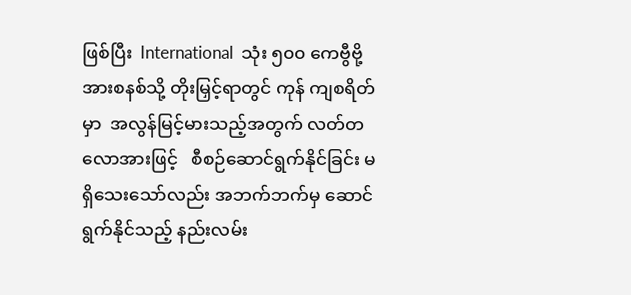ဖြစ်ပြီး  International  သုံး ၅၀၀ ကေဗွီဗို့အားစနစ်သို့ တိုးမြှင့်ရာတွင် ကုန် ကျစရိတ်မှာ  အလွန်မြင့်မားသည့်အတွက် လတ်တလောအားဖြင့်   စီစဉ်ဆောင်ရွက်နိုင်ခြင်း မရှိသေးသော်လည်း အဘက်ဘက်မှ ဆောင် ရွက်နိုင်သည့် နည်းလမ်း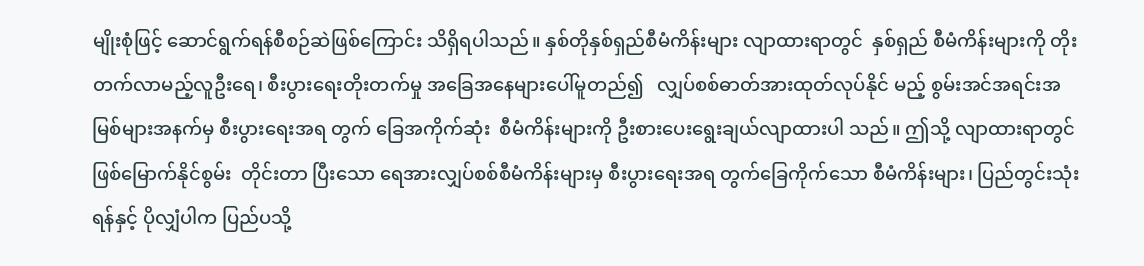မျိုးစုံဖြင့် ဆောင်ရွက်ရန်စီစဉ်ဆဲဖြစ်ကြောင်း သိရှိရပါသည်။ နှစ်တိုနှစ်ရှည်စီမံကိန်းများ လျာထားရာတွင်  နှစ်ရှည် စီမံကိန်းများကို တိုးတက်လာမည့်လူဦးရေ၊ စီးပွားရေးတိုးတက်မှု အခြေအနေများပေါ်မူတည်၍   လျှပ်စစ်ဓာတ်အားထုတ်လုပ်နိုင် မည့် စွမ်းအင်အရင်းအမြစ်များအနက်မှ စီးပွားရေးအရ တွက် ခြေအကိုက်ဆုံး  စီမံကိန်းများကို ဦးစားပေးရွေးချယ်လျာထားပါ သည်။ ဤသို့ လျာထားရာတွင် ဖြစ်မြောက်နိုင်စွမ်း  တိုင်းတာ ပြီးသော ရေအားလျှပ်စစ်စီမံကိန်းများမှ စီးပွားရေးအရ တွက်ခြေကိုက်သော စီမံကိန်းများ၊ ပြည်တွင်းသုံးရန်နှင့် ပိုလျှံပါက ပြည်ပသို့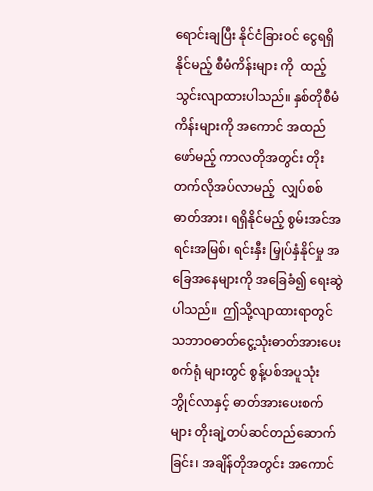ရောင်းချပြီး နိုင်ငံခြားဝင် ငွေရရှိနိုင်မည့် စီမံကိန်းများ ကို  ထည့်သွင်းလျာထားပါသည်။ နှစ်တိုစီမံကိန်းများကို အကောင် အထည်ဖော်မည့် ကာလတိုအတွင်း တိုးတက်လိုအပ်လာမည့်  လျှပ်စစ်ဓာတ်အား၊ ရရှိနိုင်မည့် စွမ်းအင်အရင်းအမြစ်၊ ရင်းနှီး မြှုပ်နှံနိုင်မှု အခြေအနေများကို အခြေခံ၍ ရေးဆွဲပါသည်။  ဤသို့လျာထားရာတွင် သဘာဝဓာတ်ငွေ့သုံးဓာတ်အားပေးစက်ရုံ များတွင် စွန့်ပစ်အပူသုံး ဘွိုင်လာနှင့် ဓာတ်အားပေးစက် များ တိုးချဲ့တပ်ဆင်တည်ဆောက်ခြင်း၊ အချိန်တိုအတွင်း အကောင်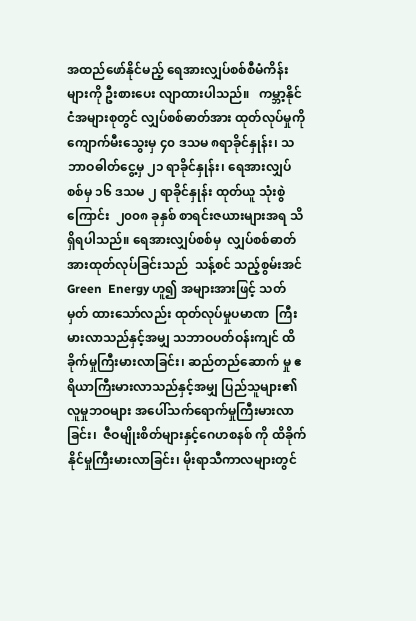အထည်ဖော်နိုင်မည့် ရေအားလျှပ်စစ်စီမံကိန်းများကို ဦးစားပေး လျာထားပါသည်။   ကမ္ဘာ့နိုင်ငံအများစုတွင် လျှပ်စစ်ဓာတ်အား ထုတ်လုပ်မှုကို  ကျောက်မီးသွေးမှ ၄၀ ဒသမ ၈ရာခိုင်နှုန်း၊ သဘာဝဓါတ်ငွေ့မှ ၂၁ ရာခိုင်နှုန်း၊ ရေအားလျှပ်စစ်မှ ၁၆ ဒသမ ၂ ရာခိုင်နှုန်း ထုတ်ယူ သုံးစွဲကြောင်း  ၂၀၀၈ ခုနှစ် စာရင်းဇယားများအရ သိရှိရပါသည်။ ရေအားလျှပ်စစ်မှ  လျှပ်စစ်ဓာတ်အားထုတ်လုပ်ခြင်းသည်  သန့်စင် သည့်စွမ်းအင် Green  Energy ဟူ၍ အများအားဖြင့် သတ်မှတ် ထားသော်လည်း ထုတ်လုပ်မှုပမာဏ  ကြီးမားလာသည်နှင့်အမျှ သဘာဝပတ်ဝန်းကျင် ထိခိုက်မှုကြီးမားလာခြင်း၊ ဆည်တည်ဆောက် မှု ဧရိယာကြီးမားလာသည်နှင့်အမျှ ပြည်သူများ၏ လူမှုဘဝများ အပေါ်သက်ရောက်မှုကြီးမားလာခြင်း၊  ဇီဝမျိုးစိတ်များနှင့်ဂေဟစနစ် ကို ထိခိုက်နိုင်မှုကြီးမားလာခြင်း၊ မိုးရာသီကာလများတွင်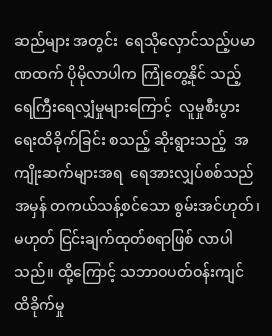ဆည်များ အတွင်း  ရေသိုလှောင်သည့်ပမာဏထက် ပိုမိုလာပါက ကြုံတွေ့နိုင် သည့် ရေကြီးရေလျှံမှုများကြောင့်  လူမှုစီးပွားရေးထိခိုက်ခြင်း စသည့် ဆိုးရွားသည့်  အကျိုးဆက်များအရ  ရေအားလျှပ်စစ်သည် အမှန် တကယ်သန့်စင်သော စွမ်းအင်ဟုတ်၊ မဟုတ် ငြင်းချက်ထုတ်စရာဖြစ် လာပါသည်။ ထို့ကြောင့် သဘာဝပတ်ဝန်းကျင် ထိခိုက်မှု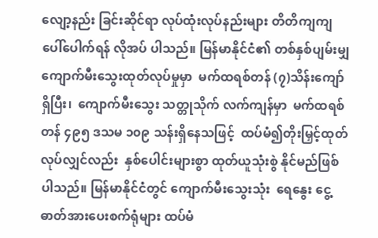လျော့နည်း ခြင်းဆိုင်ရာ လုပ်ထုံးလုပ်နည်းများ တိတိကျကျပေါ်ပေါက်ရန် လိုအပ် ပါသည်။ မြန်မာနိုင်ငံ၏ တစ်နှစ်ပျမ်းမျှ ကျောက်မီးသွေးထုတ်လုပ်မှုမှာ  မက်ထရစ်တန် (၇)သိန်းကျော်ရှိပြီး၊  ကျောက်မီးသွေး သတ္တုသိုက် လက်ကျန်မှာ  မက်ထရစ် တန် ၄၉၅ ဒသမ ၁၀၉ သန်းရှိနေသဖြင့်  ထပ်မံ၍တိုးမြှင့်ထုတ်လုပ်လျှင်လည်း  နှစ်ပေါင်းများစွာ ထုတ်ယူသုံးစွဲ နိုင်မည်ဖြစ်ပါသည်။ မြန်မာနိုင်ငံတွင် ကျောက်မီးသွေးသုံး  ရေနွေး ငွေ့ဓာတ်အားပေးစက်ရုံများ ထပ်မံ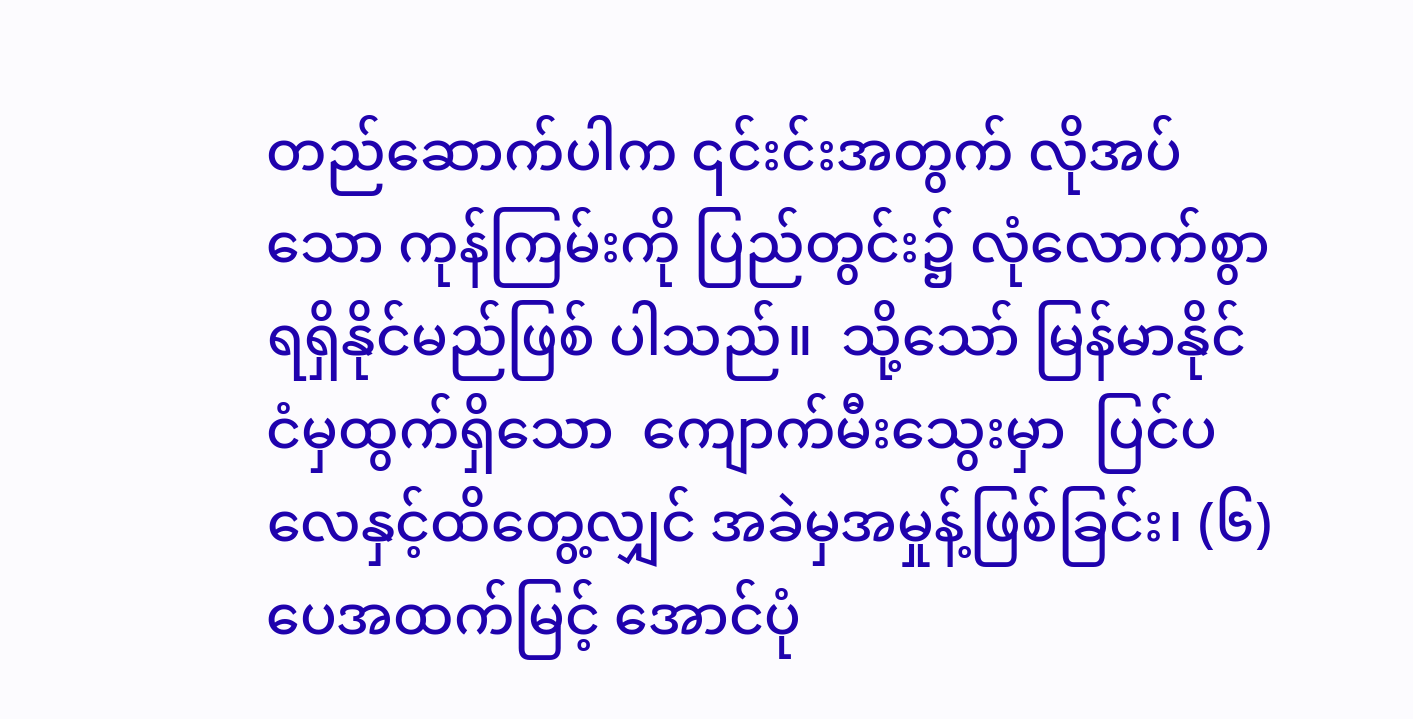တည်ဆောက်ပါက ၎င်းင်းအတွက် လိုအပ်သော ကုန်ကြမ်းကို ပြည်တွင်း၌ လုံလောက်စွာရရှိနိုင်မည်ဖြစ် ပါသည်။  သို့သော် မြန်မာနိုင်ငံမှထွက်ရှိသော  ကျောက်မီးသွေးမှာ  ပြင်ပလေနှင့်ထိတွေ့လျှင် အခဲမှအမှုန့်ဖြစ်ခြင်း၊ (၆) ပေအထက်မြင့် အောင်ပုံ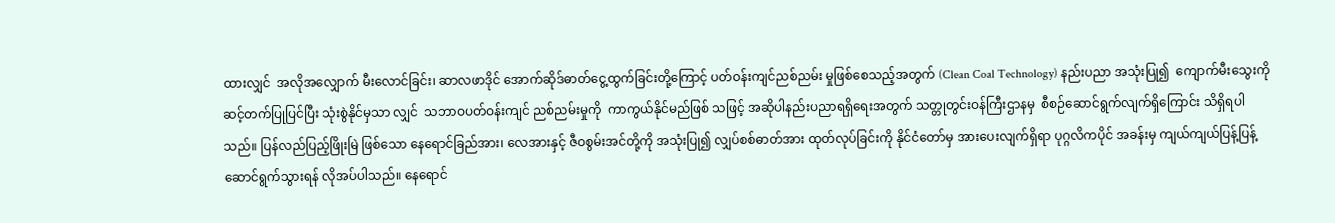ထားလျှင်  အလိုအလျှောက် မီးလောင်ခြင်း၊ ဆာလဖာဒိုင် အောက်ဆိုဒ်ဓာတ်ငွေ့ထွက်ခြင်းတို့ကြောင့် ပတ်ဝန်းကျင်ညစ်ညမ်း မှုဖြစ်စေသည့်အတွက် (Clean Coal Technology) နည်းပညာ အသုံးပြု၍  ကျောက်မီးသွေးကိုဆင့်တက်ပြုပြင်ပြီး သုံးစွဲနိုင်မှသာ လျှင်  သဘာဝပတ်ဝန်းကျင် ညစ်ညမ်းမှုကို  ကာကွယ်နိုင်မည်ဖြစ် သဖြင့် အဆိုပါနည်းပညာရရှိရေးအတွက် သတ္တုတွင်းဝန်ကြီးဌာနမှ  စီစဉ်ဆောင်ရွက်လျက်ရှိကြောင်း သိရှိရပါသည်။ ပြန်လည်ပြည့်ဖြိုးမြဲ ဖြစ်သော နေရောင်ခြည်အား၊ လေအားနှင့် ဇီဝစွမ်းအင်တို့ကို အသုံးပြု၍ လျှပ်စစ်ဓာတ်အား ထုတ်လုပ်ခြင်းကို နိုင်ငံတော်မှ အားပေးလျက်ရှိရာ ပုဂ္ဂလိကပိုင် အခန်းမှ ကျယ်ကျယ်ပြန့်ပြန့် ဆောင်ရွက်သွားရန် လိုအပ်ပါသည်။ နေရောင်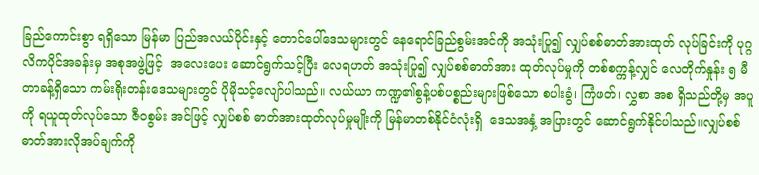ခြည်ကောင်းစွာ ရရှိသော မြန်မာ ပြည်အလယ်ပိုင်းနှင့် တောင်ပေါ်ဒေသများတွင် နေရောင်ခြည်စွမ်းအင်ကို အသုံးပြု၍ လျှပ်စစ်ဓာတ်အားထုတ် လုပ်ခြင်းကို ပုဂ္ဂလိကပိုင်အခန်းမှ အစုအဖွဲ့ဖြင့်  အလေးပေး ဆောင်ရွက်သင့်ပြီး လေရဟတ် အသုံးပြု၍ လျှပ်စစ်ဓာတ်အား ထုတ်လုပ်မှုကို တစ်စက္ကန့်လျှင် လေတိုက်နှုန်း ၅ မီတာခန့်ရှိသော ကမ်းရိုးတန်းဒေသများတွင် ပိုမိုသင့်လျော်ပါသည်။ လယ်ယာ ကဏ္ဍ၏စွန့်ပစ်ပစ္စည်းများဖြစ်သော စပါးခွံ၊ ကြံဖတ်၊ လွှစာ အစ ရှိသည်တို့မှ အပူကို ရယူထုတ်လုပ်သော ဇီဝစွမ်း အင်ဖြင့် လျှပ်စစ် ဓာတ်အားထုတ်လုပ်မှုမျိုးကို မြန်မာတစ်နိုင်ငံလုံးရှိ  ဒေသအနှံ့ အပြားတွင် ဆောင်ရွက်နိုင်ပါသည်။လျှပ်စစ်ဓာတ်အားလိုအပ်ချက်ကို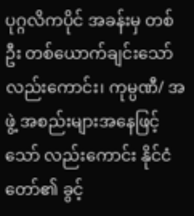ပုဂ္ဂလိကပိုင် အခန်းမှ တစ်ဦး တစ်ယောက်ချင်းသော် လည်းကောင်း၊ ကုမ္ပဏီ/ အဖွဲ့ အစည်းများအနေဖြင့်သော် လည်းကောင်း နိုင်ငံတော်၏ ခွင့်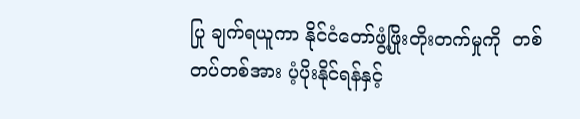ပြု ချက်ရယူကာ နိုင်ငံတော်ဖွံ့ဖြိုးတိုးတက်မှုကို  တစ်တပ်တစ်အား ပံ့ပိုးနိုင်ရန်နှင့်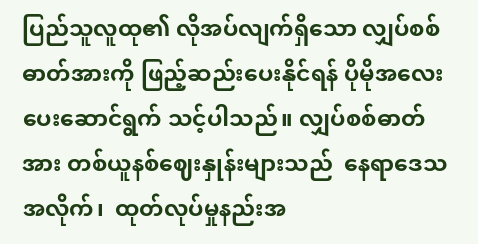ပြည်သူလူထု၏ လိုအပ်လျက်ရှိသော လျှပ်စစ် ဓာတ်အားကို ဖြည့်ဆည်းပေးနိုင်ရန် ပိုမိုအလေးပေးဆောင်ရွက် သင့်ပါသည်။ လျှပ်စစ်ဓာတ်အား တစ်ယူနစ်ဈေးနှုန်းများသည်  နေရာဒေသ အလိုက်၊  ထုတ်လုပ်မှုနည်းအ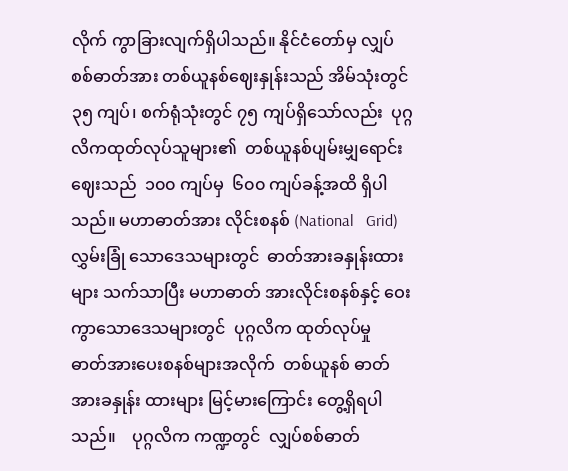လိုက် ကွာခြားလျက်ရှိပါသည်။ နိုင်ငံတော်မှ လျှပ်စစ်ဓာတ်အား တစ်ယူနစ်ဈေးနှုန်းသည် အိမ်သုံးတွင် ၃၅ ကျပ်၊ စက်ရုံသုံးတွင် ၇၅ ကျပ်ရှိသော်လည်း  ပုဂ္ဂလိကထုတ်လုပ်သူများ၏  တစ်ယူနစ်ပျမ်းမျှရောင်းဈေးသည်  ၁၀၀ ကျပ်မှ  ၆၀၀ ကျပ်ခန့်အထိ ရှိပါသည်။ မဟာဓာတ်အား လိုင်းစနစ် (National   Grid) လွှမ်းခြုံ သောဒေသများတွင်  ဓာတ်အားခနှုန်းထားများ သက်သာပြီး မဟာဓာတ် အားလိုင်းစနစ်နှင့် ဝေးကွာသောဒေသများတွင်  ပုဂ္ဂလိက ထုတ်လုပ်မှု  ဓာတ်အားပေးစနစ်များအလိုက်  တစ်ယူနစ် ဓာတ်အားခနှုန်း ထားများ မြင့်မားကြောင်း တွေ့ရှိရပါသည်။    ပုဂ္ဂလိက ကဏ္ဍတွင်  လျှပ်စစ်ဓာတ်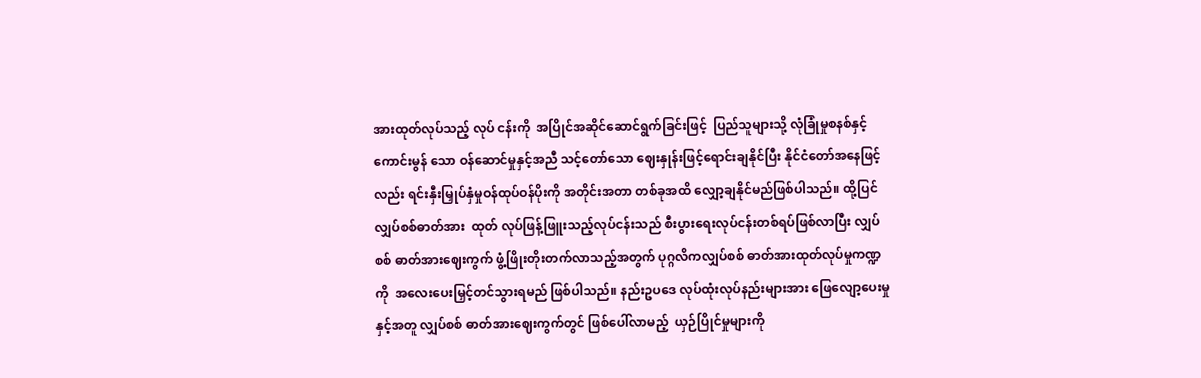အားထုတ်လုပ်သည့် လုပ် ငန်းကို  အပြိုင်အဆိုင်ဆောင်ရွက်ခြင်းဖြင့်  ပြည်သူများသို့ လုံခြုံမှုစနစ်နှင့် ကောင်းမွန် သော ဝန်ဆောင်မှုနှင့်အညီ သင့်တော်သော ဈေးနှုန်းဖြင့်ရောင်းချနိုင်ပြီး နိုင်ငံတော်အနေဖြင့်လည်း ရင်းနှီးမြှုပ်နှံမှုဝန်ထုပ်ဝန်ပိုးကို အတိုင်းအတာ တစ်ခုအထိ လျှော့ချနိုင်မည်ဖြစ်ပါသည်။ ထို့ပြင် လျှပ်စစ်ဓာတ်အား  ထုတ် လုပ်ဖြန့်ဖြူးသည့်လုပ်ငန်းသည် စီးပွားရေးလုပ်ငန်းတစ်ရပ်ဖြစ်လာပြီး လျှပ်စစ် ဓာတ်အားဈေးကွက် ဖွံ့ဖြိုးတိုးတက်လာသည့်အတွက် ပုဂ္ဂလိကလျှပ်စစ် ဓာတ်အားထုတ်လုပ်မှုကဏ္ဍကို  အလေးပေးမြှင့်တင်သွားရမည် ဖြစ်ပါသည်။ နည်းဥပဒေ လုပ်ထုံးလုပ်နည်းများအား ဖြေလျော့ပေးမှုနှင့်အတူ လျှပ်စစ် ဓာတ်အားဈေးကွက်တွင် ဖြစ်ပေါ်လာမည့်  ယှဉ်ပြိုင်မှုများကို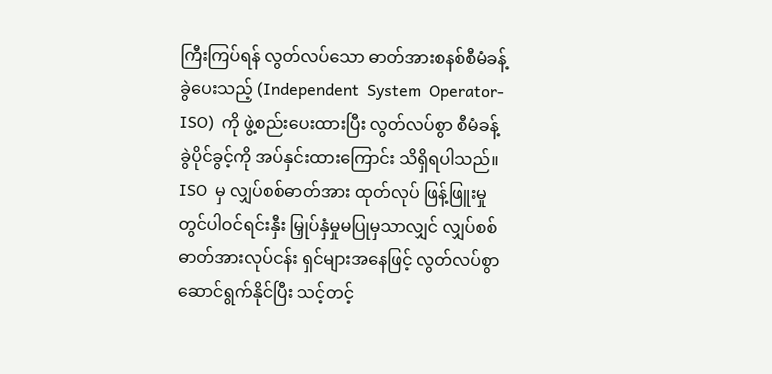ကြီးကြပ်ရန် လွတ်လပ်သော ဓာတ်အားစနစ်စီမံခန့်ခွဲပေးသည့် (Independent  System  Operator-ISO)  ကို ဖွဲ့စည်းပေးထားပြီး လွတ်လပ်စွာ စီမံခန့်ခွဲပိုင်ခွင့်ကို အပ်နှင်းထားကြောင်း သိရှိရပါသည်။ ISO  မှ လျှပ်စစ်ဓာတ်အား ထုတ်လုပ် ဖြန့်ဖြူးမှုတွင်ပါဝင်ရင်းနှီး မြှုပ်နှံမှုမပြုမှသာလျှင် လျှပ်စစ်ဓာတ်အားလုပ်ငန်း ရှင်များအနေဖြင့် လွတ်လပ်စွာဆောင်ရွက်နိုင်ပြီး သင့်တင့်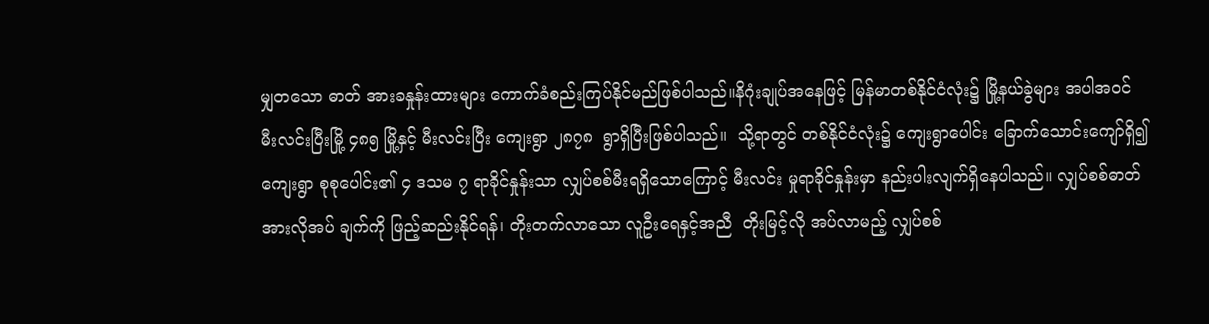မျှတသော ဓာတ် အားခနှုန်းထားများ ကောက်ခံစည်းကြပ်နိုင်မည်ဖြစ်ပါသည်။နိဂုံးချုပ်အနေဖြင့် မြန်မာတစ်နိုင်ငံလုံး၌ မြို့နယ်ခွဲများ အပါအဝင် မီးလင်းပြီးမြို့ ၄၈၅ မြို့နှင့် မီးလင်းပြီး ကျေးရွာ ၂၈၇၈  ရွာရှိပြီးဖြစ်ပါသည်။  သို့ရာတွင် တစ်နိုင်ငံလုံး၌ ကျေးရွာပေါင်း ခြောက်သောင်းကျော်ရှိ၍ ကျေးရွာ စုစုပေါင်း၏ ၄ ဒသမ ၇ ရာခိုင်နှုန်းသာ လျှပ်စစ်မီးရရှိသောကြောင့် မီးလင်း မှုရာခိုင်နှုန်းမှာ နည်းပါးလျက်ရှိနေပါသည်။ လျှပ်စစ်ဓာတ်အားလိုအပ် ချက်ကို ဖြည့်ဆည်းနိုင်ရန်၊ တိုးတက်လာသော လူဦးရေနှင့်အညီ  တိုးမြင့်လို အပ်လာမည့် လျှပ်စစ်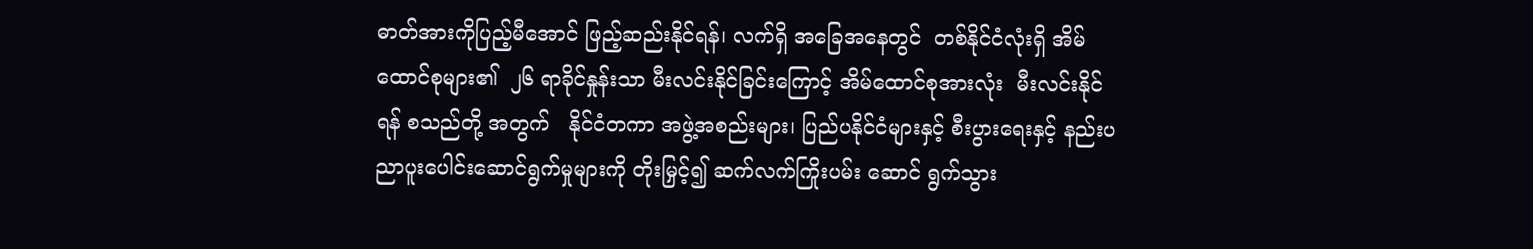ဓာတ်အားကိုပြည့်မီအောင် ဖြည့်ဆည်းနိုင်ရန်၊ လက်ရှိ အခြေအနေတွင်  တစ်နိုင်ငံလုံးရှိ အိမ်ထောင်စုများ၏  ၂၆ ရာခိုင်နှုန်းသာ မီးလင်းနိုင်ခြင်းကြောင့် အိမ်ထောင်စုအားလုံး  မီးလင်းနိုင်ရန် စသည်တို့ အတွက်   နိုင်ငံတကာ အဖွဲ့အစည်းများ၊ ပြည်ပနိုင်ငံများနှင့် စီးပွားရေးနှင့် နည်းပညာပူးပေါင်းဆောင်ရွက်မှုများကို တိုးမြှင့်၍ ဆက်လက်ကြိုးပမ်း ဆောင် ရွက်သွား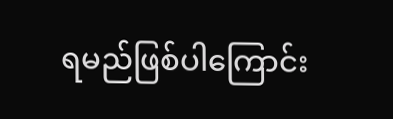ရမည်ဖြစ်ပါကြောင်း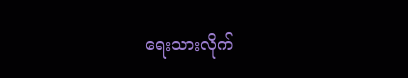ရေးသားလိုက်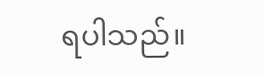ရပါသည်။